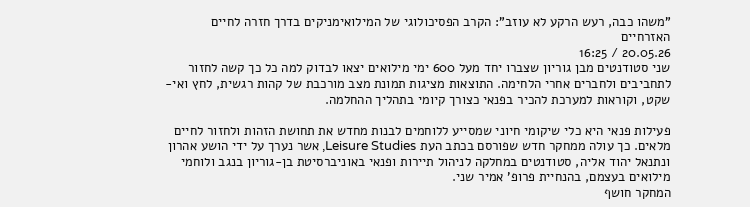"משהו כבה, רעש הרקע לא עוזב": הקרב הפסיכולוגי של המילואימניקים בדרך חזרה לחיים האזרחיים
20.05.26 / 16:25
שני סטודנטים מבן גוריון שצברו יחד מעל 600 ימי מילואים יצאו לבדוק למה כל כך קשה לחזור לתחביבים ולחברים אחרי הלחימה. התוצאות מציגות תמונת מצב מורכבת של קהות רגשית, לחץ ואי-שקט, וקוראות למערכת להכיר בפנאי כצורך קיומי בתהליך ההחלמה.

פעילות פנאי היא כלי שיקומי חיוני שמסייע ללוחמים לבנות מחדש את תחושת הזהות ולחזור לחיים מלאים. כך עולה ממחקר חדש שפורסם בכתב העת Leisure Studies, אשר נערך על ידי הושע אהרון ונתנאל יהוד אליה, סטודנטים במחלקה לניהול תיירות ופנאי באוניברסיטת בן-גוריון בנגב ולוחמי מילואים בעצמם, בהנחיית פרופ' אמיר שני.
המחקר חושף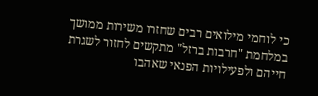כי לוחמי מילואים רבים שחזרו משירות ממושך במלחמת "חרבות ברזל" מתקשים לחזור לשגרת חייהם ולפעילויות הפנאי שאהבו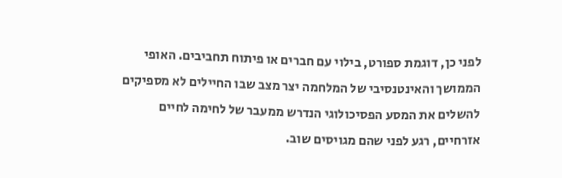לפני כן, דוגמת ספורט, בילוי עם חברים או פיתוח תחביבים. האופי הממושך והאינטנסיבי של המלחמה יצר מצב שבו החיילים לא מספיקים להשלים את המסע הפסיכולוגי הנדרש ממעבר של לחימה לחיים אזרחיים, רגע לפני שהם מגויסים שוב.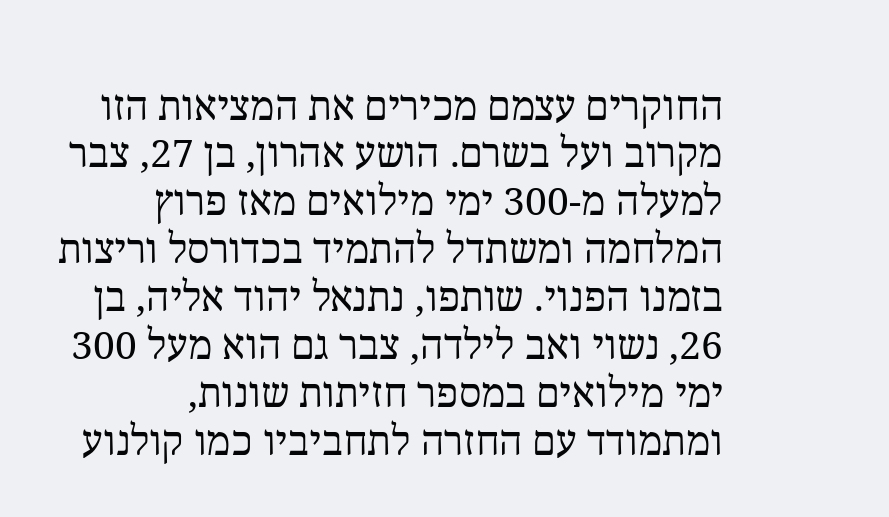החוקרים עצמם מכירים את המציאות הזו מקרוב ועל בשרם. הושע אהרון, בן 27, צבר למעלה מ-300 ימי מילואים מאז פרוץ המלחמה ומשתדל להתמיד בכדורסל וריצות בזמנו הפנוי. שותפו, נתנאל יהוד אליה, בן 26, נשוי ואב לילדה, צבר גם הוא מעל 300 ימי מילואים במספר חזיתות שונות, ומתמודד עם החזרה לתחביביו כמו קולנוע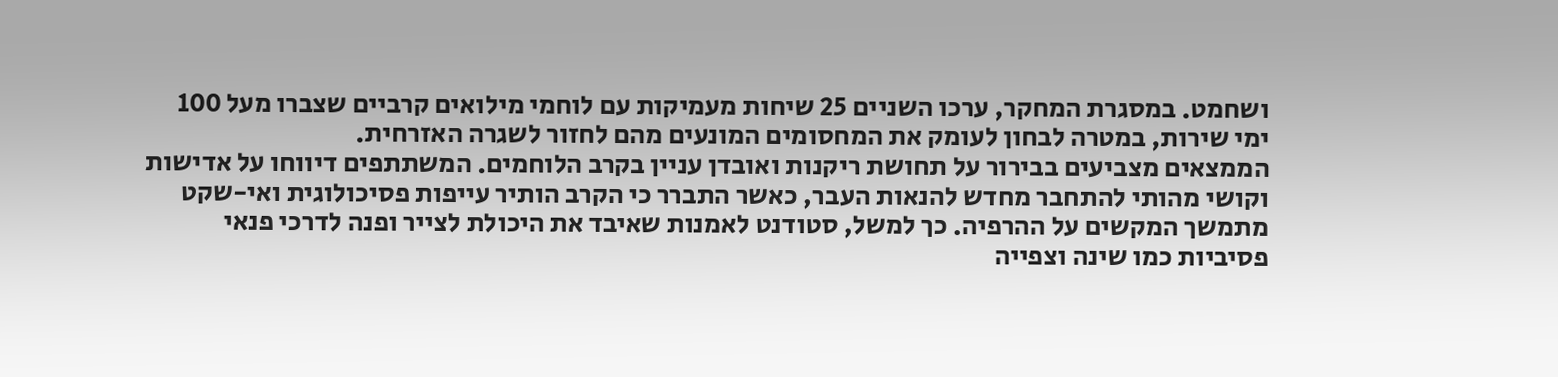ושחמט. במסגרת המחקר, ערכו השניים 25 שיחות מעמיקות עם לוחמי מילואים קרביים שצברו מעל 100 ימי שירות, במטרה לבחון לעומק את המחסומים המונעים מהם לחזור לשגרה האזרחית.
הממצאים מצביעים בבירור על תחושת ריקנות ואובדן עניין בקרב הלוחמים. המשתתפים דיווחו על אדישות וקושי מהותי להתחבר מחדש להנאות העבר, כאשר התברר כי הקרב הותיר עייפות פסיכולוגית ואי-שקט מתמשך המקשים על ההרפיה. כך למשל, סטודנט לאמנות שאיבד את היכולת לצייר ופנה לדרכי פנאי פסיביות כמו שינה וצפייה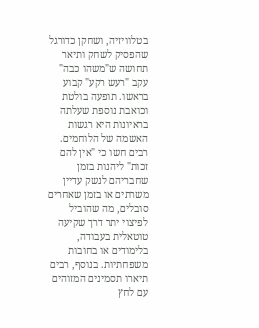בטלוויזיה, ושחקן כדורגל שהפסיק לשחק ותיאר תחושה ש"משהו כבה" עקב "רעש רקע" קבוע בראשו. תופעה בולטת וכואבת נוספת שעלתה בראיונות היא רגשות האשמה של הלוחמים. רבים חשו כי "אין להם זכות" ליהנות בזמן שחבריהם לנשק עדיין משרתים או בזמן שאחרים סובלים, מה שהוביל לפיצוי יתר דרך שקיעה טוטאלית בעבודה, בלימודים או בחובות משפחתיות. בנוסף, רבים תיארו תסמינים המזוהים עם לחץ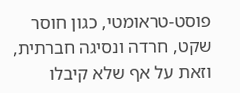פוסט-טראומטי, כגון חוסר שקט, חרדה ונסיגה חברתית, וזאת על אף שלא קיבלו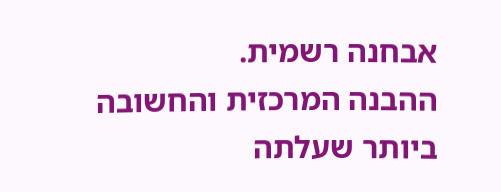אבחנה רשמית.
ההבנה המרכזית והחשובה ביותר שעלתה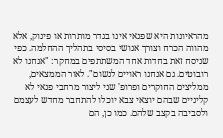מהראיונות היא שפנאי אינו בגדר מותרות או פינוק, אלא מהווה הכרח וצורך אנושי בסיסי בתהליך ההחלמה. כפי שניסח זאת בחדות אחד המשתתפים במחקר: "אנחנו לא רובוטים. גם אנחנו ראויים לנשום". לאור הממצאים, ממליצים החוקרים ופרופ' שני ליצור מרחבי פנאי לא קליניים שבהם יוצאי צבא יוכלו להתחבר מחדש לעצמם ולסביבה בקצב שלהם. כמו כן, הם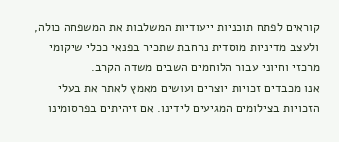קוראים לפתח תוכניות ייעודיות המשלבות את המשפחה כולה, ולעצב מדיניות מוסדית נרחבת שתכיר בפנאי ככלי שיקומי מרכזי וחיוני עבור הלוחמים השבים משדה הקרב.
אנו מכבדים זכויות יוצרים ועושים מאמץ לאתר את בעלי הזכויות בצילומים המגיעים לידינו. אם זיהיתים בפרסומינו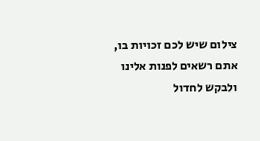צילום שיש לכם זכויות בו, אתם רשאים לפנות אלינו ולבקש לחדול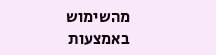מהשימוש באמצעות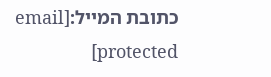כתובת המייל:[email protected]